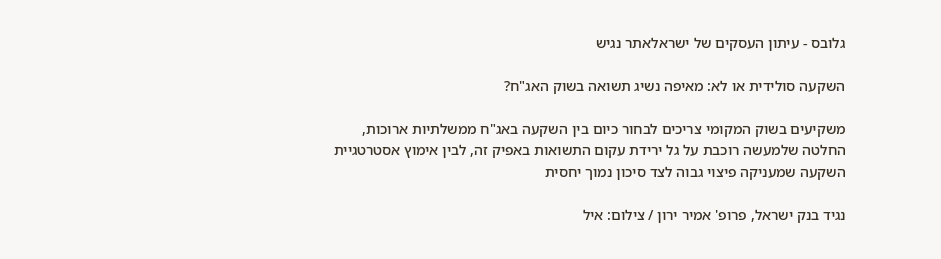גלובס - עיתון העסקים של ישראלאתר נגיש

השקעה סולידית או לא: מאיפה נשיג תשואה בשוק האג"ח?

משקיעים בשוק המקומי צריכים לבחור כיום בין השקעה באג"ח ממשלתיות ארוכות, החלטה שלמעשה רוכבת על גל ירידת עקום התשואות באפיק זה, לבין אימוץ אסטרטגיית השקעה שמעניקה פיצוי גבוה לצד סיכון נמוך יחסית

נגיד בנק ישראל, פרופ' אמיר ירון / צילום: איל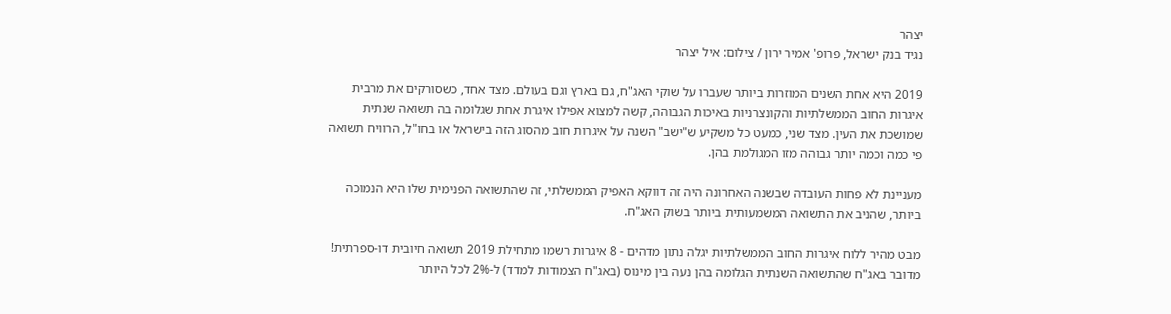יצהר
נגיד בנק ישראל, פרופ' אמיר ירון / צילום: איל יצהר

2019 היא אחת השנים המוזרות ביותר שעברו על שוקי האג"ח, גם בארץ וגם בעולם. מצד אחד, כשסורקים את מרבית איגרות החוב הממשלתיות והקונצרניות באיכות הגבוהה, קשה למצוא אפילו איגרת אחת שגלומה בה תשואה שנתית שמושכת את העין. מצד שני, כמעט כל משקיע ש"ישב" השנה על איגרות חוב מהסוג הזה בישראל או בחו"ל, הרוויח תשואה פי כמה וכמה יותר גבוהה מזו המגולמת בהן.

מעניינת לא פחות העובדה שבשנה האחרונה היה זה דווקא האפיק הממשלתי, זה שהתשואה הפנימית שלו היא הנמוכה ביותר, שהניב את התשואה המשמעותית ביותר בשוק האג"ח.

מבט מהיר ללוח איגרות החוב הממשלתיות יגלה נתון מדהים - 8 איגרות רשמו מתחילת 2019 תשואה חיובית דו-ספרתית! מדובר באג"ח שהתשואה השנתית הגלומה בהן נעה בין מינוס (באג"ח הצמודות למדד) ל-2% לכל היותר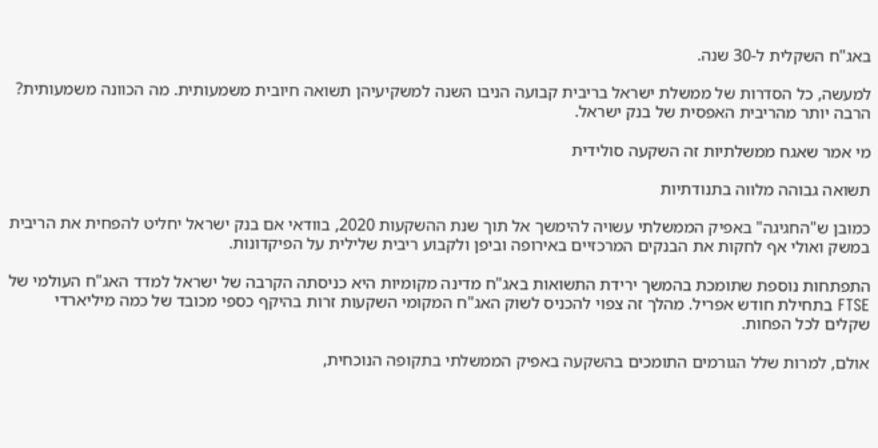באג"ח השקלית ל-30 שנה.

למעשה, כל הסדרות של ממשלת ישראל בריבית קבועה הניבו השנה למשקיעיהן תשואה חיובית משמעותית. מה הכוונה משמעותית? הרבה יותר מהריבית האפסית של בנק ישראל.

מי אמר שאגח ממשלתיות זה השקעה סולידית

תשואה גבוהה מלווה בתנודתיות

כמובן ש"החגיגה" באפיק הממשלתי עשויה להימשך אל תוך שנת ההשקעות 2020, בוודאי אם בנק ישראל יחליט להפחית את הריבית במשק ואולי אף לחקות את הבנקים המרכזיים באירופה וביפן ולקבוע ריבית שלילית על הפיקדונות.

התפתחות נוספת שתומכת בהמשך ירידת התשואות באג"ח מדינה מקומיות היא כניסתה הקרבה של ישראל למדד האג"ח העולמי של FTSE בתחילת חודש אפריל. מהלך זה צפוי להכניס לשוק האג"ח המקומי השקעות זרות בהיקף כספי מכובד של כמה מיליארדי שקלים לכל הפחות.

אולם, למרות שלל הגורמים התומכים בהשקעה באפיק הממשלתי בתקופה הנוכחית,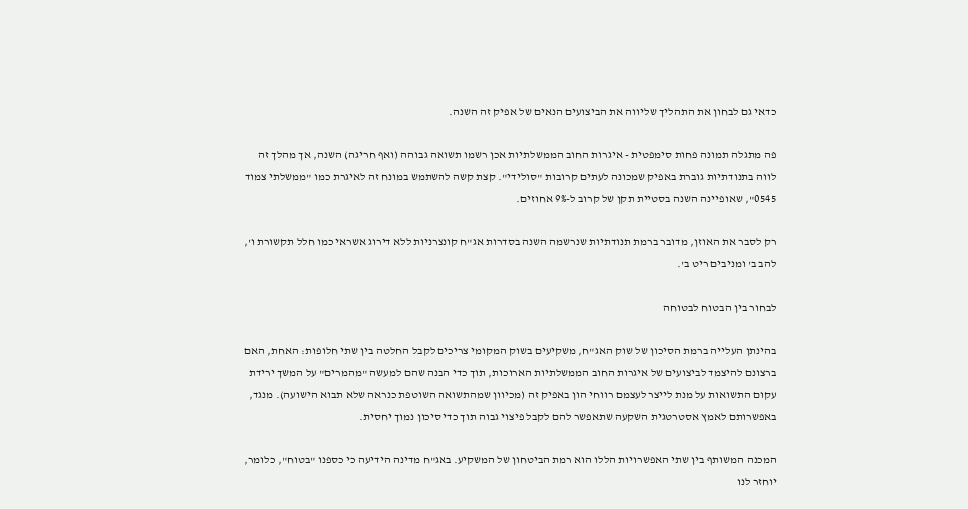כדאי גם לבחון את התהליך שליווה את הביצועים הנאים של אפיק זה השנה.

פה מתגלה תמונה פחות סימפטית - איגרות החוב הממשלתיות אכן רשמו תשואה גבוהה (ואף חריגה) השנה, אך מהלך זה לווה בתנודתיות גוברת באפיק שמכונה לעתים קרובות "סולידי". קצת קשה להשתמש במונח זה לאיגרת כמו "ממשלתי צמוד 0545", שאופיינה השנה בסטיית תקן של קרוב ל-9% אחוזים.

רק לסבר את האוזן, מדובר ברמת תנודתיות שנרשמה השנה בסדרות אג"ח קונצרניות ללא דירוג אשראי כמו חלל תקשורת ו', להב ב' ומניבים ריט ב'.

לבחור בין הבטוח לבטוחה

בהינתן העלייה ברמת הסיכון של שוק האג"ח, משקיעים בשוק המקומי צריכים לקבל החלטה בין שתי חלופות: האחת, האם ברצונם להיצמד לביצועים של איגרות החוב הממשלתיות הארוכות, תוך כדי הבנה שהם למעשה "מהמרים" על המשך ירידת עקום התשואות על מנת לייצר לעצמם רווחי הון באפיק זה (מכיוון שמהתשואה השוטפת כנראה שלא תבוא הישועה). מנגד, באפשרותם לאמץ אסטרטגית השקעה שתאפשר להם לקבל פיצוי גבוה תוך כדי סיכון נמוך יחסית.

המכנה המשותף בין שתי האפשרויות הללו הוא רמת הביטחון של המשקיע. באג"ח מדינה הידיעה כי כספנו "בטוח", כלומר, יוחזר לנו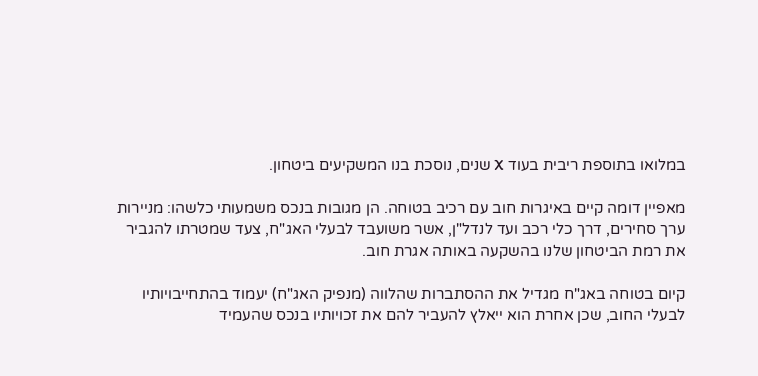במלואו בתוספת ריבית בעוד X שנים, נוסכת בנו המשקיעים ביטחון.

מאפיין דומה קיים באיגרות חוב עם רכיב בטוחה. הן מגובות בנכס משמעותי כלשהו: מניירות ערך סחירים, דרך כלי רכב ועד לנדל"ן, אשר משועבד לבעלי האג"ח, צעד שמטרתו להגביר את רמת הביטחון שלנו בהשקעה באותה אגרת חוב.

קיום בטוחה באג"ח מגדיל את ההסתברות שהלווה (מנפיק האג"ח) יעמוד בהתחייבויותיו לבעלי החוב, שכן אחרת הוא ייאלץ להעביר להם את זכויותיו בנכס שהעמיד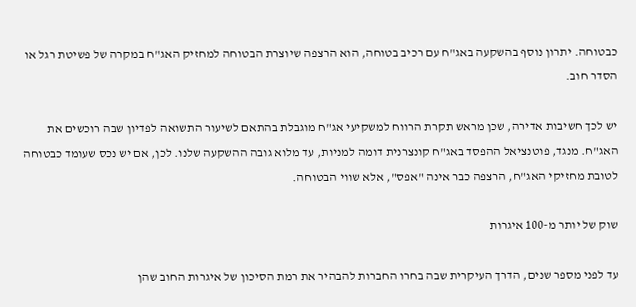כבטוחה. יתרון נוסף בהשקעה באג"ח עם רכיב בטוחה, הוא הרצפה שיוצרת הבטוחה למחזיק האג"ח במקרה של פשיטת רגל או הסדר חוב.

יש לכך חשיבות אדירה, שכן מראש תקרת הרווח למשקיעי אג"ח מוגבלת בהתאם לשיעור התשואה לפדיון שבה רוכשים את האג"ח. מנגד, פוטנציאל ההפסד באג"ח קונצרנית דומה למניות, עד מלוא גובה ההשקעה שלנו. לכן, אם יש נכס שעומד כבטוחה לטובת מחזיקי האג"ח, הרצפה כבר אינה "אפס", אלא שווי הבטוחה.

שוק של יותר מ-100 איגרות

עד לפני מספר שנים, הדרך העיקרית שבה בחרו החברות להבהיר את רמת הסיכון של איגרות החוב שהן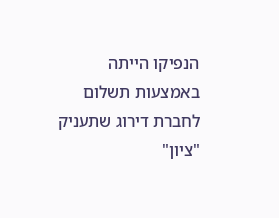הנפיקו הייתה באמצעות תשלום לחברת דירוג שתעניק "ציון"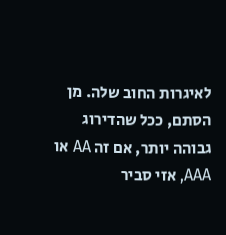לאיגרות החוב שלה. מן הסתם, ככל שהדירוג גבוהה יותר, אם זה AA או AAA, אזי סביר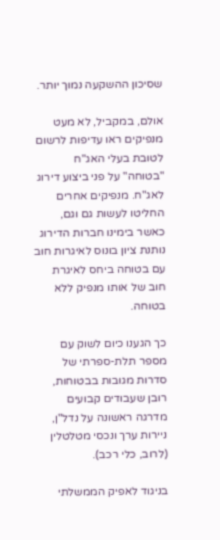שסיכון ההשקעה נמוך יותר.

אולם, במקביל, לא מעט מנפיקים ראו עדיפות לרשום לטובת בעלי האג"ח "בטוחה" על פני ביצוע דירוג לאג"ח. מנפיקים אחרים החליטו לעשות גם וגם, כאשר בימינו חברות הדירוג נותנת ציון בונוס לאיגרות חוב עם בטוחה ביחס לאיגרת חוב של אותו מנפיק ללא בטוחה.

כך הגענו כיום לשוק עם מספר תלת-ספרתי של סדרות מגובות בבטוחות, רובן שעבודים קבועים מדרגה ראשונה על נדל"ן, ניירות ערך ונכסי מטלטלין (לרוב, כלי רכב).

בניגוד לאפיק הממשלתי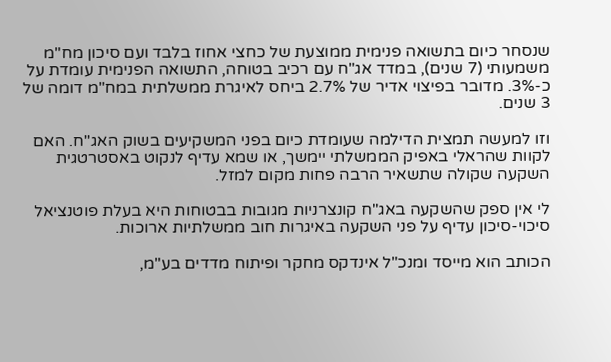שנסחר כיום בתשואה פנימית ממוצעת של כחצי אחוז בלבד ועם סיכון מח"מ משמעותי (7 שנים), במדד אג"ח עם רכיב בטוחה, התשואה הפנימית עומדת על כ-3%. מדובר בפיצוי אדיר של 2.7% ביחס לאיגרת ממשלתית במח"מ דומה של 3 שנים.

וזו למעשה תמצית הדילמה שעומדת כיום בפני המשקיעים בשוק האג"ח. האם לקוות שהראלי באפיק הממשלתי יימשך, או שמא עדיף לנקוט באסטרטגית השקעה שקולה שתשאיר הרבה פחות מקום למזל.

לי אין ספק שהשקעה באג"ח קונצרניות מגובות בבטוחות היא בעלת פוטנציאל סיכוי-סיכון עדיף על פני השקעה באיגרות חוב ממשלתיות ארוכות.

הכותב הוא מייסד ומנכ"ל אינדקס מחקר ופיתוח מדדים בע"מ,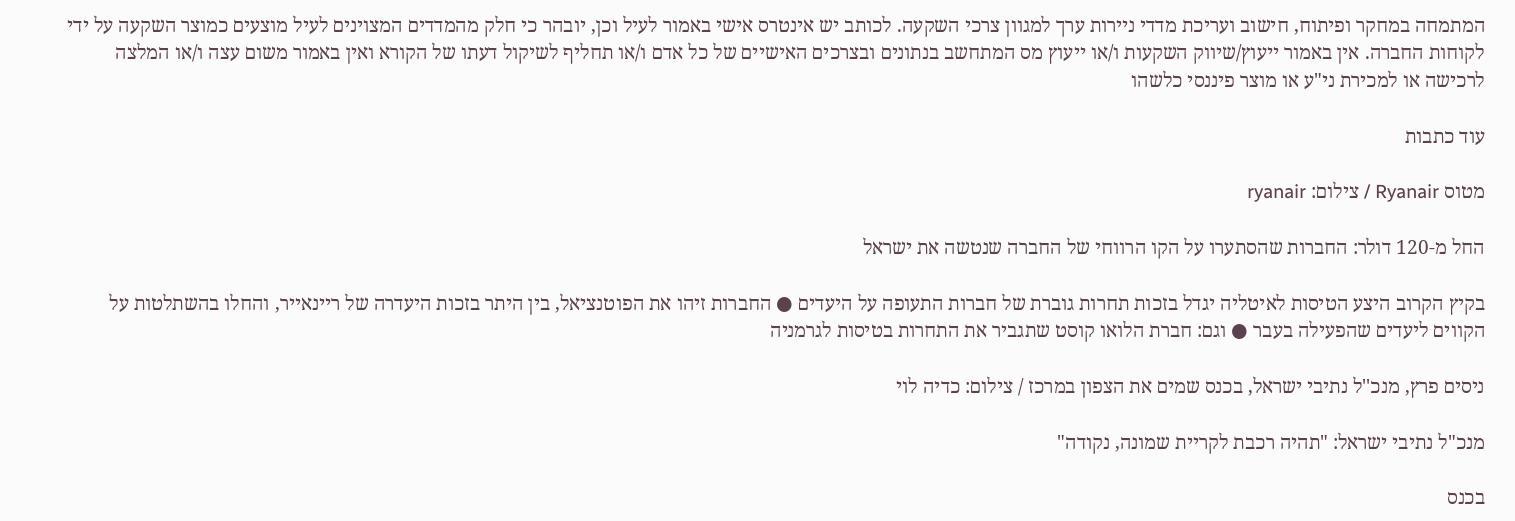המתמחה במחקר ופיתוח, חישוב ועריכת מדדי ניירות ערך למגוון צרכי השקעה. לכותב יש אינטרס אישי באמור לעיל וכן, יובהר כי חלק מהמדדים המצוינים לעיל מוצעים כמוצר השקעה על ידי לקוחות החברה. אין באמור ייעוץ/שיווק השקעות ו/או ייעוץ מס המתחשב בנתונים ובצרכים האישיים של כל אדם ו/או תחליף לשיקול דעתו של הקורא ואין באמור משום עצה ו/או המלצה לרכישה או למכירת ני"ע או מוצר פיננסי כלשהו

עוד כתבות

מטוס Ryanair / צילום: ryanair

החל מ-120 דולר: החברות שהסתערו על הקו הרווחי של החברה שנטשה את ישראל

בקיץ הקרוב היצע הטיסות לאיטליה יגדל בזכות תחרות גוברת של חברות התעופה על היעדים ● החברות זיהו את הפוטנציאל, בין היתר בזכות היעדרה של ריינאייר, והחלו בהשתלטות על הקווים ליעדים שהפעילה בעבר ● וגם: חברת הלואו קוסט שתגביר את התחרות בטיסות לגרמניה

ניסים פרץ, מנכ''ל נתיבי ישראל, בכנס שמים את הצפון במרכז / צילום: כדיה לוי

מנכ"ל נתיבי ישראל: "תהיה רכבת לקריית שמונה, נקודה"

בכנס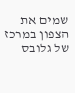שמים את הצפון במרכז של גלובס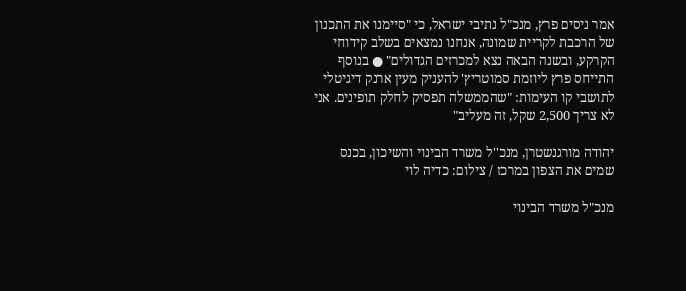אמר ניסים פרץ, מנכ"ל נתיבי ישראל, כי "סיימנו את התכנון של הרכבת לקריית שמונה, אנחנו נמצאים בשלב קידוחי הקרקע, ובשנה הבאה נצא למכרזים הגדולים" ● בנוסף התייחס פרץ ליוזמת סמוטריץ' להעניק מעין ארנק דיגיטלי לתושבי קו העימות: "שהממשלה תפסיק לחלק תופינים. אני לא צריך 2,500 שקל, זה מעליב"

יהודה מורגנשטרן, מנכ''ל משרד הבינוי והשיכון, בכנס שמים את הצפון במרכז / צילום: כדיה לוי

מנכ"ל משרד הבינוי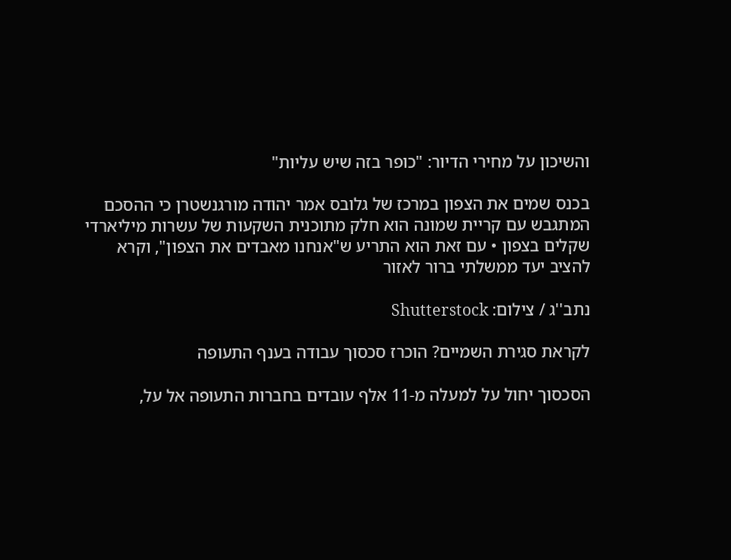והשיכון על מחירי הדיור: "כופר בזה שיש עליות"

בכנס שמים את הצפון במרכז של גלובס אמר יהודה מורגנשטרן כי ההסכם המתגבש עם קריית שמונה הוא חלק מתוכנית השקעות של עשרות מיליארדי שקלים בצפון • עם זאת הוא התריע ש"אנחנו מאבדים את הצפון", וקרא להציב יעד ממשלתי ברור לאזור

נתב''ג / צילום: Shutterstock

לקראת סגירת השמיים? הוכרז סכסוך עבודה בענף התעופה

הסכסוך יחול על למעלה מ-11 אלף עובדים בחברות התעופה אל על,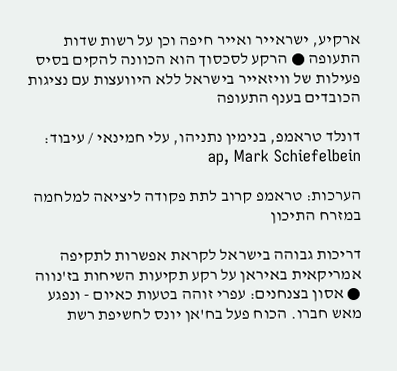ארקיע, ישראייר ואייר חיפה וכן על רשות שדות התעופה ● הרקע לסכסוך הוא הכוונה להקים בסיס פעילות של וויזאייר בישראל ללא היוועצות עם נציגות הכובדים בענף התעופה

דונלד טראמפ, בנימין נתניהו, עלי חמינאי / עיבוד: ap, Mark Schiefelbein

הערכות: טראמפ קרוב לתת פקודה ליציאה למלחמה במזרח התיכון

דריכות גבוהה בישראל לקראת אפשרות לתקיפה אמריקאית באיראן על רקע תקיעות השיחות בז'נווה ● אסון בצנחנים: עפרי זוהה בטעות כאיום - ונפגע מאש חברו. הכוח פעל בח'אן יונס לחשיפת רשת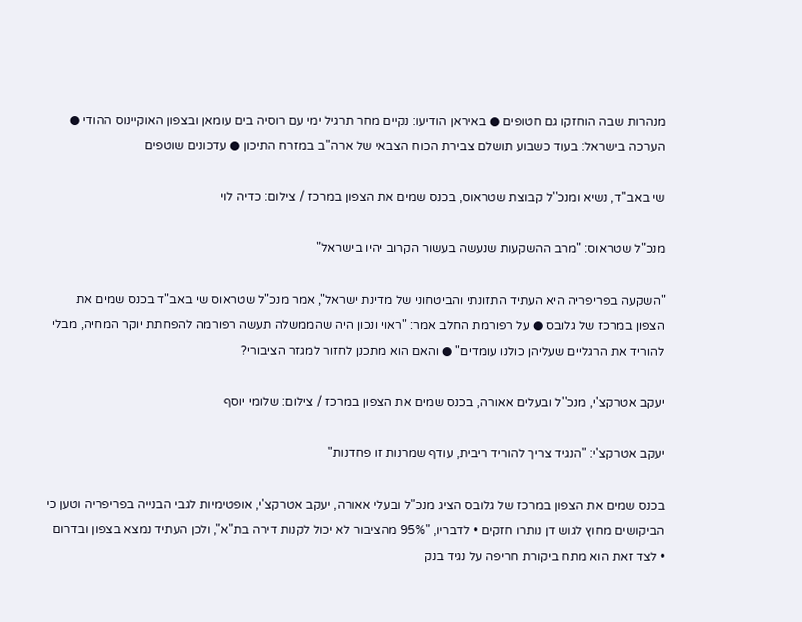מנהרות שבה הוחזקו גם חטופים ● באיראן הודיעו: נקיים מחר תרגיל ימי עם רוסיה בים עומאן ובצפון האוקיינוס ההודי ● הערכה בישראל: בעוד כשבוע תושלם צבירת הכוח הצבאי של ארה"ב במזרח התיכון ● עדכונים שוטפים

שי באב''ד, נשיא ומנכ''ל קבוצת שטראוס, בכנס שמים את הצפון במרכז / צילום: כדיה לוי

מנכ"ל שטראוס: "מרב ההשקעות שנעשה בעשור הקרוב יהיו בישראל"

"השקעה בפריפריה היא העתיד התזונתי והביטחוני של מדינת ישראל", אמר מנכ"ל שטראוס שי באב"ד בכנס שמים את הצפון במרכז של גלובס ● על רפורמת החלב אמר: "ראוי ונכון היה שהממשלה תעשה רפורמה להפחתת יוקר המחיה, מבלי להוריד את הרגליים שעליהן כולנו עומדים" ● והאם הוא מתכנן לחזור למגזר הציבורי?

יעקב אטרקצ'י, מנכ''ל ובעלים אאורה, בכנס שמים את הצפון במרכז / צילום: שלומי יוסף

יעקב אטרקצ'י: "הנגיד צריך להוריד ריבית, עודף שמרנות זו פחדנות"

בכנס שמים את הצפון במרכז של גלובס הציג מנכ"ל ובעלי אאורה, יעקב אטרקצ'י, אופטימיות לגבי הבנייה בפריפריה וטען כי הביקושים מחוץ לגוש דן נותרו חזקים • לדבריו, "95% מהציבור לא יכול לקנות דירה בת"א", ולכן העתיד נמצא בצפון ובדרום • לצד זאת הוא מתח ביקורת חריפה על נגיד בנק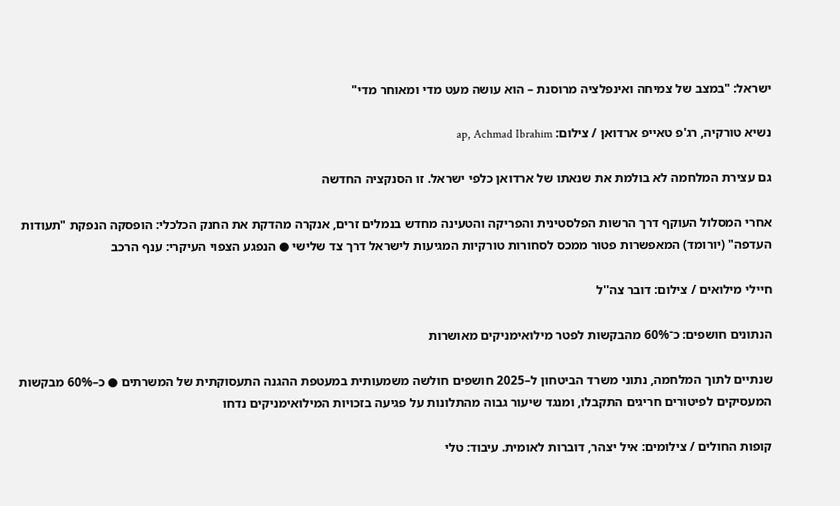ישראל: "במצב של צמיחה ואינפלציה מרוסנת – הוא עושה מעט מדי ומאוחר מדי"

נשיא טורקיה, רג'פ טאייפ ארדואן / צילום: ap, Achmad Ibrahim

גם עצירת המלחמה לא בולמת את שנאתו של ארדואן כלפי ישראל. זו הסנקציה החדשה

אחרי המסלול העוקף דרך הרשות הפלסטינית והפריקה והטעינה מחדש בנמלים זרים, אנקרה מהדקת את החנק הכלכלי: הופסקה הנפקת "תעודות העדפה" (יורומד) המאפשרות פטור ממכס לסחורות טורקיות המגיעות לישראל דרך צד שלישי ● הנפגע הצפוי העיקרי: ענף הרכב

חיילי מילואים / צילום: דובר צה''ל

הנתונים חושפים: כ־60% מהבקשות לפטר מילואימניקים מאושרות

שנתיים לתוך המלחמה, נתוני משרד הביטחון ל–2025 חושפים חולשה משמעותית במעטפת ההגנה התעסוקתית של המשרתים ● כ–60% מבקשות המעסיקים לפיטורים חריגים התקבלו, ומנגד שיעור גבוה מהתלונות על פגיעה בזכויות המילואימניקים נדחו

קופות החולים / צילומים: איל יצהר, דוברות לאומית. עיבוד: טלי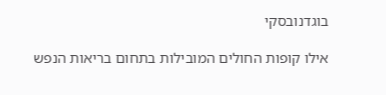בוגדנובסקי

אילו קופות החולים המובילות בתחום בריאות הנפש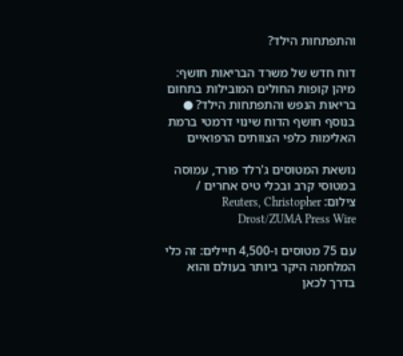והתפתחות הילד?

דוח חדש של משרד הבריאות חושף: מיהן קופות החולים המובילות בתחום בריאות הנפש והתפתחות הילד? ● בנוסף חושף הדוח שינוי דרמטי ברמת האלימות כלפי הצוותים הרפואיים

נושאת המטוסים ג'רלד פורד, עמוסה במטוסי קרב ובכלי טיס אחרים / צילום: Reuters, Christopher Drost/ZUMA Press Wire

עם 75 מטוסים ו-4,500 חיילים: זה כלי המלחמה היקר ביותר בעולם והוא בדרך לכאן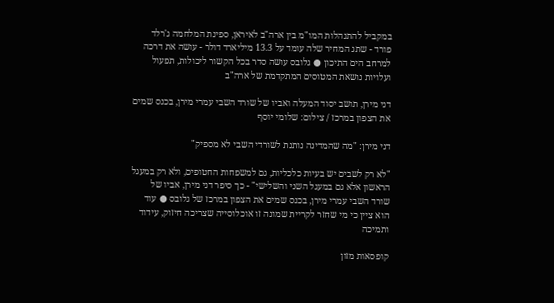במקביל להתנהלות המו"מ בין ארה"ב לאיראן, ספינת המלחמה ג'רלד פורד - שתג המחיר שלה עומד על 13.3 מיליארד דולר - עושה את דרכה למרחב הים התיכון ● גלובס עושה סדר בכל הקשור ליכולות, תפעול ועלויות נושאת המטוסים המתקדמת של ארה"ב

דני מירן, תושב יסוד המעלה ואביו של שורד השבי עמרי מירן, בכנס שמים את הצפון במרכז / צילום: שלומי יוסף

דני מירן: "מה שהמדינה נותנת לשורדי השבי לא מספיק"

"לא רק לשבים יש בעיות כלכליות, גם למשפחות החטופים, ולא רק במעגל הראשון אלא גם במעגל השני והשלישי" - כך סיפר דני מירן, אביו של שורד השבי עמרי מירן, בכנס שמים את הצפון במרכז של גלובס ● עוד הוא ציין כי מי שחזר לקריית שמונה זו אוכלוסייה שצריכה חיזוק, עידוד ותמיכה

קופסאות מזון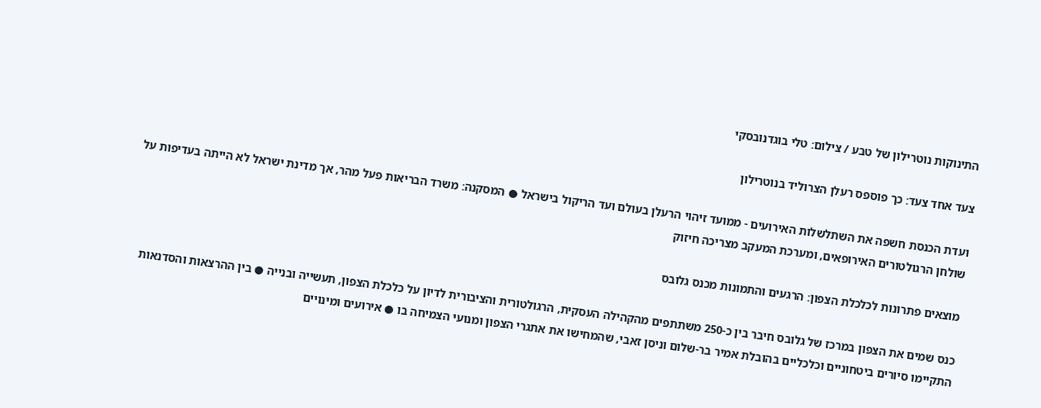התינוקות נוטרילון של טבע / צילום: טלי בוגדנובסקי

צעד אחד צעד: כך פוספס רעלן הצרוליד בנוטרילון

ועדת הכנסת חשפה את השתלשלות האירועים - ממועד זיהוי הרעלן בעולם ועד הריקול בישראל ● המסקנה: משרד הבריאות פעל מהר, אך מדינת ישראל לא הייתה בעדיפות על שולחן הרגולטורים האירופאים, ומערכת המעקב מצריכה חיזוק

מוצאים פתרונות לכלכלת הצפון: הרגעים והתמונות מכנס גלובס

כנס שמים את הצפון במרכז של גלובס חיבר בין כ-250 משתתפים מהקהילה העסקית, הרגולטורית והציבורית לדיון על כלכלת הצפון, תעשייה ובנייה ● בין ההרצאות והסדנאות התקיימו סיורים ביטחוניים וכלכליים בהובלת אמיר בר-שלום וניסן זאבי, שהמחישו את אתגרי הצפון ומנועי הצמיחה בו ● אירועים ומינויים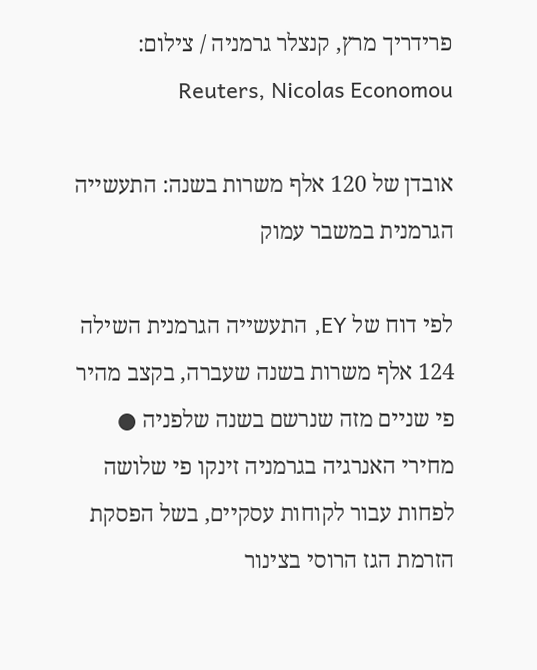פרידריך מרץ, קנצלר גרמניה / צילום: Reuters, Nicolas Economou

אובדן של 120 אלף משרות בשנה: התעשייה הגרמנית במשבר עמוק

לפי דוח של EY, התעשייה הגרמנית השילה 124 אלף משרות בשנה שעברה, בקצב מהיר פי שניים מזה שנרשם בשנה שלפניה ● מחירי האנרגיה בגרמניה זינקו פי שלושה לפחות עבור לקוחות עסקיים, בשל הפסקת הזרמת הגז הרוסי בצינור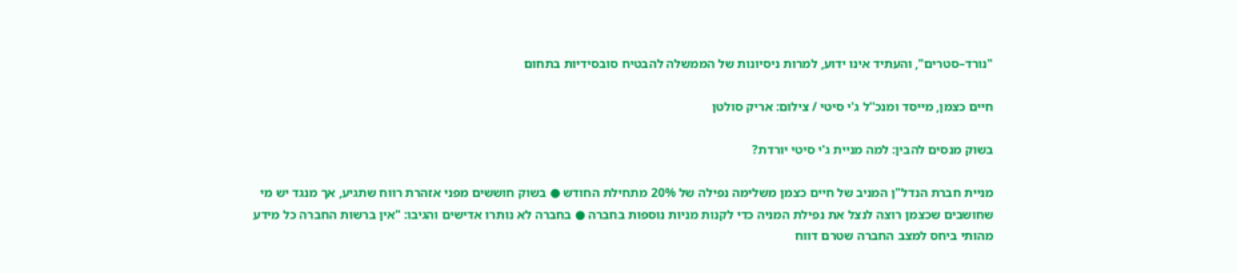"נורד–סטרים", והעתיד אינו ידוע, למרות ניסיונות של הממשלה להבטיח סובסידיות בתחום

חיים כצמן, מייסד ומנכ''ל ג'י סיטי / צילום: אריק סולטן

בשוק מנסים להבין: למה מניית ג'י סיטי יורדת?

מניית חברת הנדל"ן המניב של חיים כצמן משלימה נפילה של 20% מתחילת החודש ● בשוק חוששים מפני אזהרת רווח שתגיע, אך מנגד יש מי שחושבים שכצמן רוצה לנצל את נפילת המניה כדי לקנות מניות נוספות בחברה ● בחברה לא נותרו אדישים והגיבו: "אין ברשות החברה כל מידע מהותי ביחס למצב החברה שטרם דווח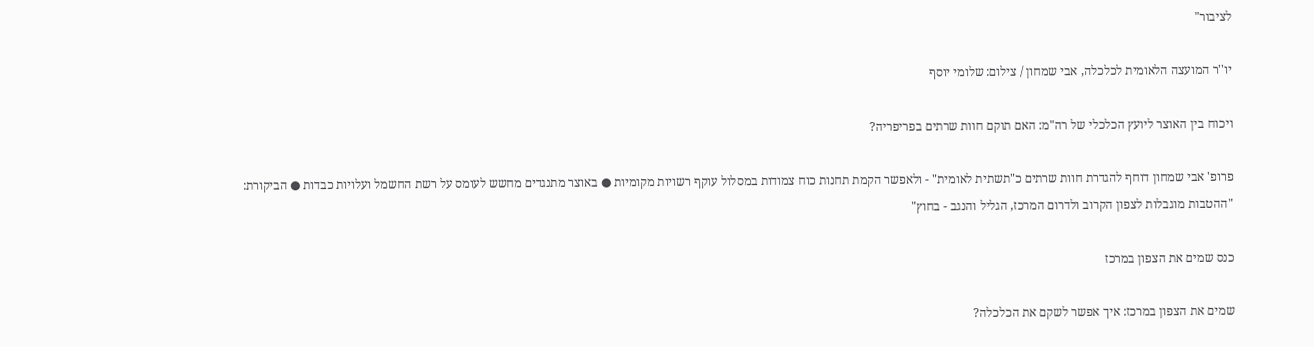לציבור"

יו''ר המועצה הלאומית לכלכלה, אבי שמחון / צילום: שלומי יוסף

ויכוח בין האוצר ליועץ הכלכלי של רה"מ: האם תוקם חוות שרתים בפריפריה?

פרופ' אבי שמחון דוחף להגדרת חוות שרתים כ"תשתית לאומית" - ולאפשר הקמת תחנות כוח צמודות במסלול עוקף רשויות מקומיות ● באוצר מתנגדים מחשש לעומס על רשת החשמל ועלויות כבדות ● הביקורת: "ההטבות מוגבלות לצפון הקרוב ולדרום המרכז, הגליל והנגב - בחוץ"

כנס שמים את הצפון במרכז

שמים את הצפון במרכז: איך אפשר לשקם את הכלכלה?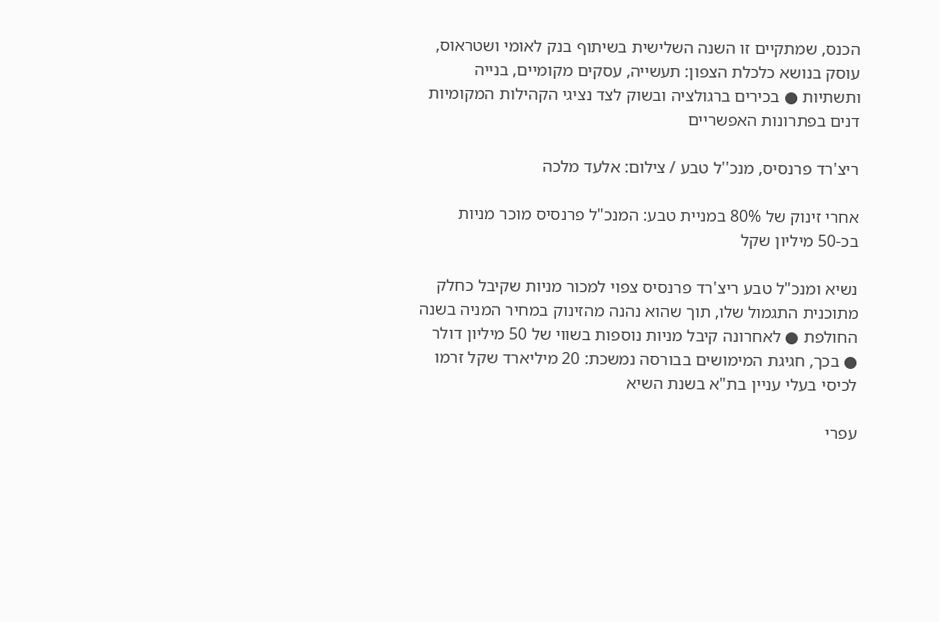הכנס, שמתקיים זו השנה השלישית בשיתוף בנק לאומי ושטראוס, עוסק בנושא כלכלת הצפון: תעשייה, עסקים מקומיים, בנייה ותשתיות ● בכירים ברגולציה ובשוק לצד נציגי הקהילות המקומיות דנים בפתרונות האפשריים

ריצ'רד פרנסיס, מנכ''ל טבע / צילום: אלעד מלכה

אחרי זינוק של 80% במניית טבע: המנכ"ל פרנסיס מוכר מניות בכ-50 מיליון שקל

נשיא ומנכ"ל טבע ריצ'רד פרנסיס צפוי למכור מניות שקיבל כחלק מתוכנית התגמול שלו, תוך שהוא נהנה מהזינוק במחיר המניה בשנה החולפת ● לאחרונה קיבל מניות נוספות בשווי של 50 מיליון דולר ● בכך, חגיגת המימושים בבורסה נמשכת: 20 מיליארד שקל זרמו לכיסי בעלי עניין בת"א בשנת השיא

עפרי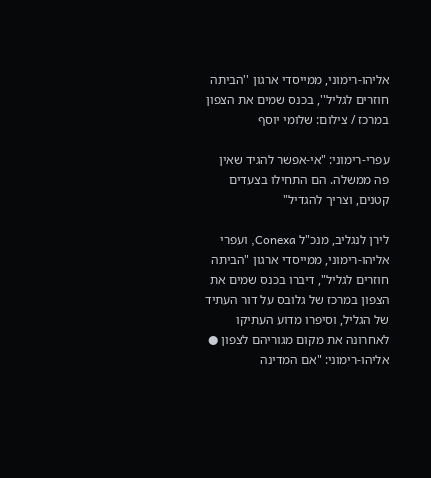אליהו-רימוני, ממייסדי ארגון ''הביתה חוזרים לגליל'', בכנס שמים את הצפון במרכז / צילום: שלומי יוסף

עפרי-רימוני: "אי-אפשר להגיד שאין פה ממשלה. הם התחילו בצעדים קטנים, וצריך להגדיל"

לירן לנגליב, מנכ"ל Conexa, ועפרי אליהו-רימוני, ממייסדי ארגון "הביתה חוזרים לגליל", דיברו בכנס שמים את הצפון במרכז של גלובס על דור העתיד של הגליל, וסיפרו מדוע העתיקו לאחרונה את מקום מגוריהם לצפון ● אליהו-רימוני: "אם המדינה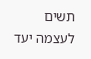תשים לעצמה יעד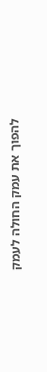להפוך את עמק החולה לעמק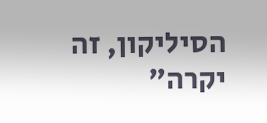הסיליקון, זה יקרה"